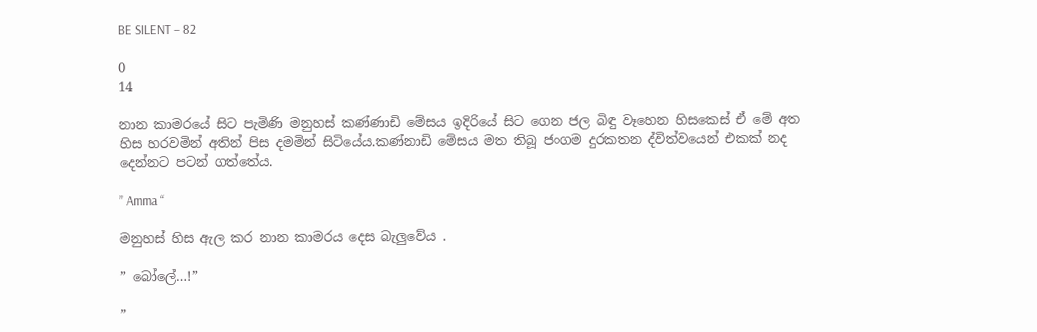BE SILENT – 82

0
14

නාන කාමරයේ සිට පැමිණි මනුහස් කණ්ණාඩි මේසය ඉදිරියේ සිට ගෙන ජල බිඳු වෑහෙන හිසකෙස් ඒ මේ අත හිස හරවමින් අතින් පිස දමමින් සිටියේය.කණ්නාඩි මේසය මත තිබූ ජංගම දුරකතන ද්විත්වයෙන් එකක් නද දෙන්නට පටන් ගත්තේය.

” Amma “

මනුහස් හිස ඇල කර නාන කාමරය දෙස බැලුවේය .

” බෝලේ…!”

”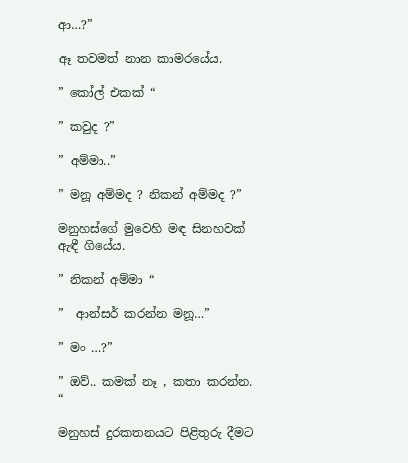ආ…?”

ඈ තවමත් නාන කාමරයේය.

” කෝල් එකක් “

” කවුද ?”

” අම්මා..”

” මනූ අම්මද ? නිකන් අම්මද ?”

මනුහස්ගේ මුවෙහි මඳ සිනහවක් ඇඳී ගියේය.

” නිකන් අම්මා “

”  ආන්සර් කරන්න මනූ…”

” මං …?”

” ඔව්.. කමක් නෑ , කතා කරන්න. “

මනුහස් දුරකතනයට පිළිතුරු දීමට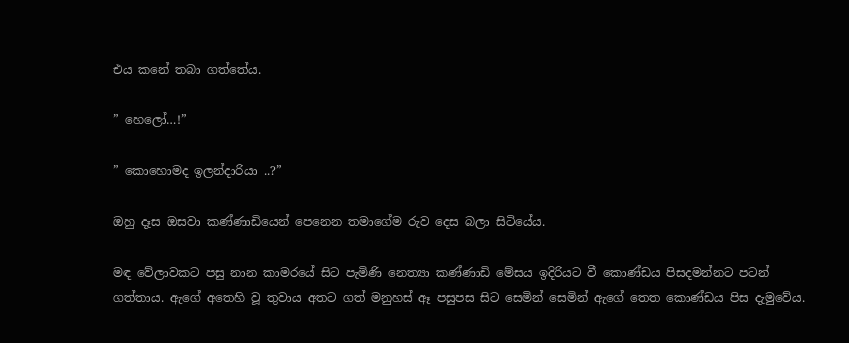එය කනේ තබා ගත්තේය.

” හෙලෝ…!”

” කොහොමද ඉලන්දාරියා ..?”

ඔහු දෑස ඔසවා කණ්ණාඩියෙන් පෙනෙන තමාගේම රුව දෙස බලා සිටියේය.

මඳ වේලාවකට පසු නාන කාමරයේ සිට පැමිණි නෙත්‍යා කණ්ණාඩි මේසය ඉදිරියට වී කොණ්ඩය පිසදමන්නට පටන් ගත්තාය. ඇගේ අතෙහි වූ තුවාය අතට ගත් මනුහස් ඈ පසුපස සිට සෙමින් සෙමින් ඇගේ තෙත කොණ්ඩය පිස දැමුවේය.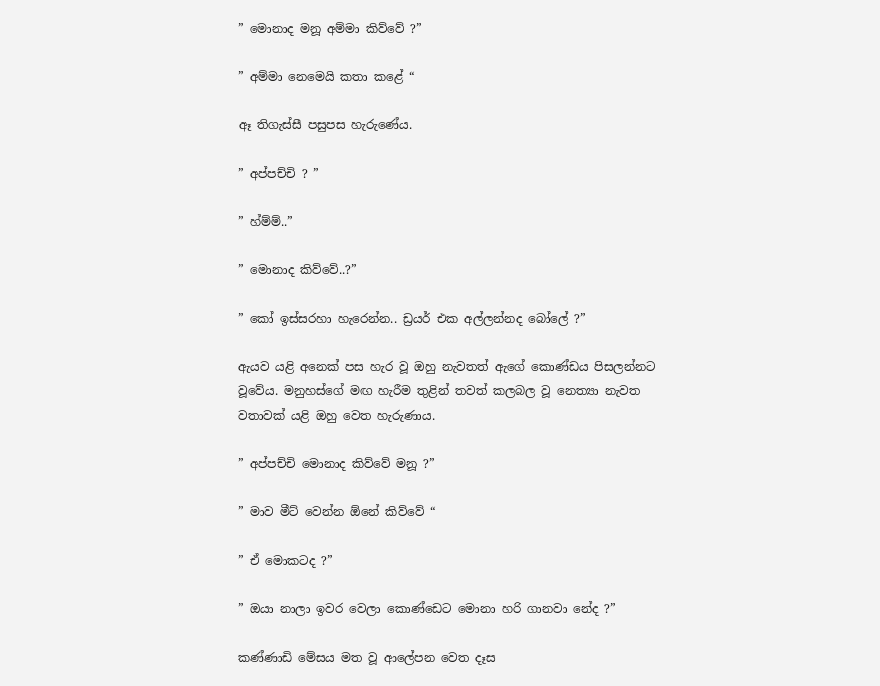” මොනාද මනූ අම්මා කිව්වේ ?”

” අම්මා නෙමෙයි කතා කළේ “

ඈ තිගැස්සී පසුපස හැරුණේය.

” අප්පච්චි ? ”

” හ්ම්ම්..”

” මොනාද කිව්වේ..?”

” කෝ ඉස්සරහා හැරෙන්න.. ඩ්‍රයර් එක අල්ලන්නද බෝලේ ?”

ඇයව යළි අනෙක් පස හැර වූ ඔහු නැවතත් ඇගේ කොණ්ඩය පිසලන්නට වූවේය. මනුහස්ගේ මඟ හැරීම තුළින් තවත් කලබල වූ නෙත්‍යා නැවත වතාවක් යළි ඔහු වෙත හැරුණාය.

” අප්පච්චි මොනාද කිව්වේ මනූ ?”

” මාව මීට් වෙන්න ඕනේ කිව්වේ “

” ඒ මොකටද ?”

” ඔයා නාලා ඉවර වෙලා කොණ්ඩෙට මොනා හරි ගානවා නේද ?”

කණ්ණාඩි මේසය මත වූ ආලේපන වෙත දෑස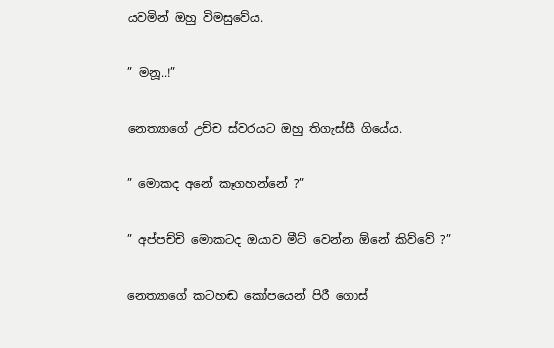යවමින් ඔහු විමසුවේය.

” මනූ..!”

නෙත්‍යාගේ උච්ච ස්වරයට ඔහු තිගැස්සී ගියේය.

” මොකද අනේ කෑගහන්නේ ?”

” අප්පච්චි මොකටද ඔයාව මීට් වෙන්න ඕනේ කිව්වේ ?”

නෙත්‍යාගේ කටහඬ කෝපයෙන් පිරී ගොස්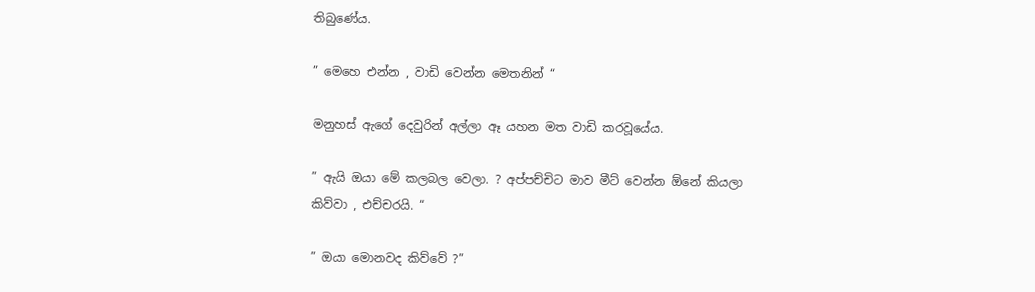තිබුණේය.

” මෙහෙ එන්න , වාඩි වෙන්න මෙතනින් “

මනුහස් ඇගේ දෙවුරින් අල්ලා ඈ යහන මත වාඩි කරවූයේය.

” ඇයි ඔයා මේ කලබල වෙලා. ? අප්පච්චිට මාව මීට් වෙන්න ඕනේ කියලා කිව්වා , එච්චරයි. “

” ඔයා මොනවද කිව්වේ ?”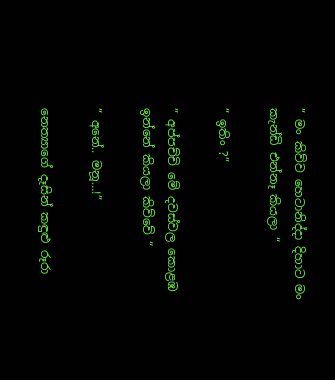” මං කිව්ව හෙටානිද්දා දිහාට මං කැන්ඩි එන්නෑ කියලා “

” ඉතිං ?”

” අප්පච්චි මේ දවස්වල කොළඹ ඉන්නේ කියලා කිව්වේ “

” අනේ.. මනූ…!”

නෙත්‍යාගේ දෑසින් කඳුළු රූරා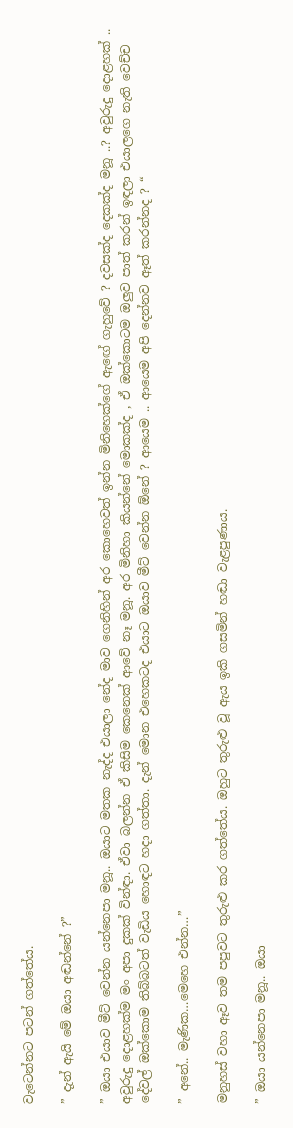වැටෙන්නට පටන් ගත්තේය.

” දැන් ඇයි මේ ඔයා අඬන්නේ ?”

” ඔයා එයාව මීට් වෙන්න යන්නෙපා මනූ.. ඔයාට මතක නැද්ද එයාලා නේද මාව ගෙනිහින් අර කොහෙවත් ඉන්න මිනිහෙක්ගේ ඇඟේ ගැහුවේ ? දවසක්ද දෙකක්ද මනූ ..? අවුරුදු දොළහක් .. අවුරුදු දොළහක්ම මං අපා දුකක් වින්ඳා. ඒවා බලන්න ඒ කිසිම කෙනෙක් ආවේ නෑ මනූ. අර මිනිහා කියන්නේ මොකක්ද , ඒ ඔක්කොටම ඔලුව පාත් කරන් ඉඳලා එයාලගෙ නැති වෙච්ච දේවල් ඔක්කොම තිබ්බටත් වැඩිය හොඳට හදා ගත්තා. දැන් මොන එහෙකටද එයාට ඔයාව මීට් වෙන්න ඕනේ ? ආයෙම .. ආයෙම අපි දෙන්නව ඈත් කරන්නද ? “

” අනේ.. මැණික…මෙහෙ එන්න…”

මනුහස් වහා ඈව තම පපුවට තුරුළු කර ගත්තේය. ඔහුට තුරුළු වූ ඇය ඉකි ගසමින් හඬා වැළපුණාය.

” ඔයා යන්නෙපා මනූ.. ඔයා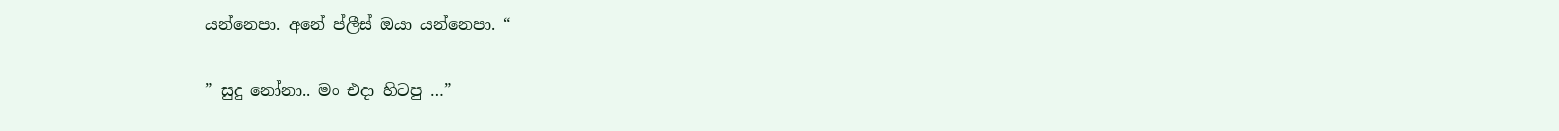යන්නෙපා. අනේ ප්ලීස් ඔයා යන්නෙපා. “

” සුදු නෝනා.. මං එදා හිටපු …”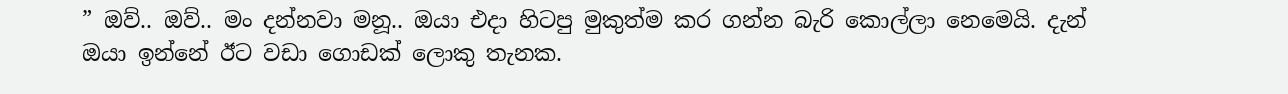” ඔව්.. ඔව්.. මං දන්නවා මනූ.. ඔයා එදා හිටපු මුකුත්ම කර ගන්න බැරි කොල්ලා නෙමෙයි. දැන් ඔයා ඉන්නේ ඊට වඩා ගොඩක් ලොකු තැනක.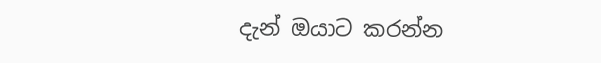දැන් ඔයාට කරන්න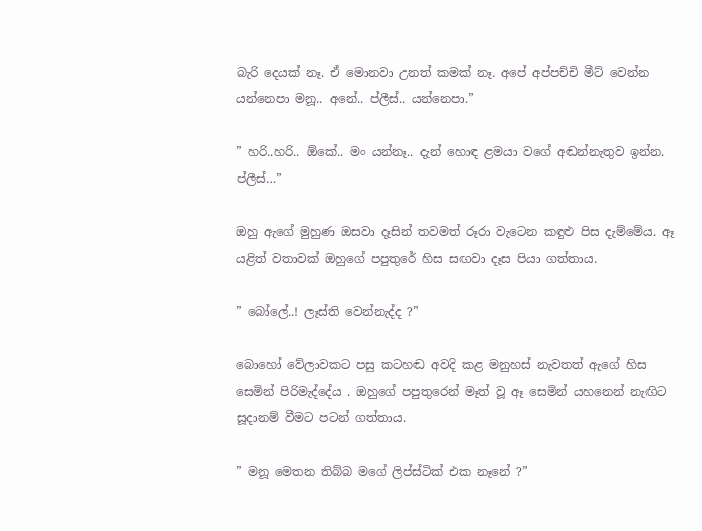බැරි දෙයක් නෑ. ඒ මොනවා උනත් කමක් නෑ. අපේ අප්පච්චි මීට් වෙන්න යන්නෙපා මනූ.. අනේ.. ප්ලීස්.. යන්නෙපා.”

” හරි..හරි.. ඕකේ.. මං යන්නෑ.. දැන් හොඳ ළමයා වගේ අඬන්නැතුව ඉන්න. ප්ලීස්…”

ඔහු ඇගේ මුහුණ ඔසවා දෑසින් තවමත් රූරා වැටෙන කඳුළු පිස දැම්මේය. ඈ යළිත් වතාවක් ඔහුගේ පපුතුරේ හිස සඟවා දෑස පියා ගත්තාය.

” බෝලේ..! ලෑස්ති වෙන්නැද්ද ?”

බොහෝ වේලාවකට පසු කටහඬ අවදි කළ මනුහස් නැවතත් ඇගේ හිස සෙමින් පිරිමැද්දේය . ඔහුගේ පපුතුරෙන් මෑත් වූ ඈ සෙමින් යහනෙන් නැඟිට සූදානම් වීමට පටන් ගත්තාය.

” මනූ මෙතන තිබ්බ මගේ ලිප්ස්ටික් එක නෑනේ ?”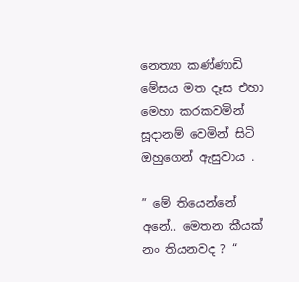නෙත්‍යා කණ්ණාඩි මේසය මත දෑස එහා මෙහා කරකවමින් සූදානම් වෙමින් සිටි ඔහුගෙන් ඇසුවාය .

” මේ තියෙන්නේ අනේ.. මෙතන කීයක් නං තියනවද ? “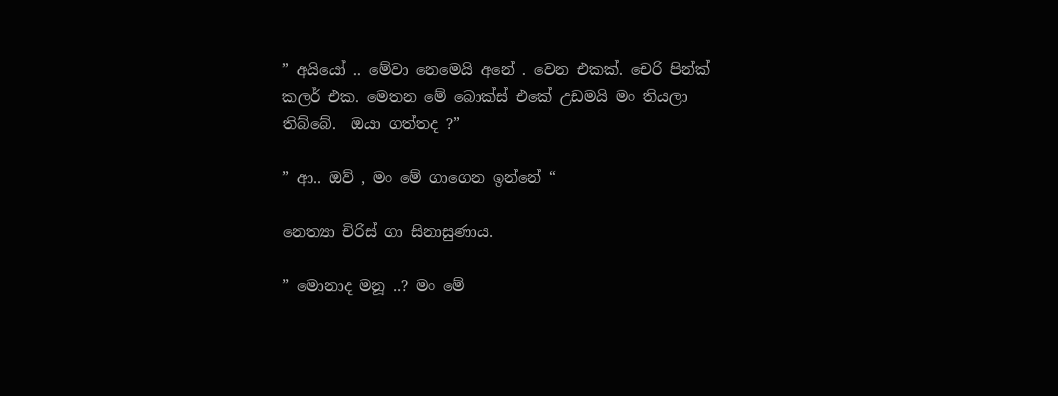” අයියෝ .. මේවා නෙමෙයි අනේ . වෙන එකක්. චෙරි පින්ක් කලර් එක. මෙතන මේ බොක්ස් එකේ උඩමයි මං තියලා තිබ්බේ.  ඔයා ගත්තද ?”

” ආ.. ඔව් , මං මේ ගාගෙන ඉන්නේ “

නෙත්‍යා චිරිස් ගා සිනාසුණාය.

” මොනාද මනූ ..? මං මේ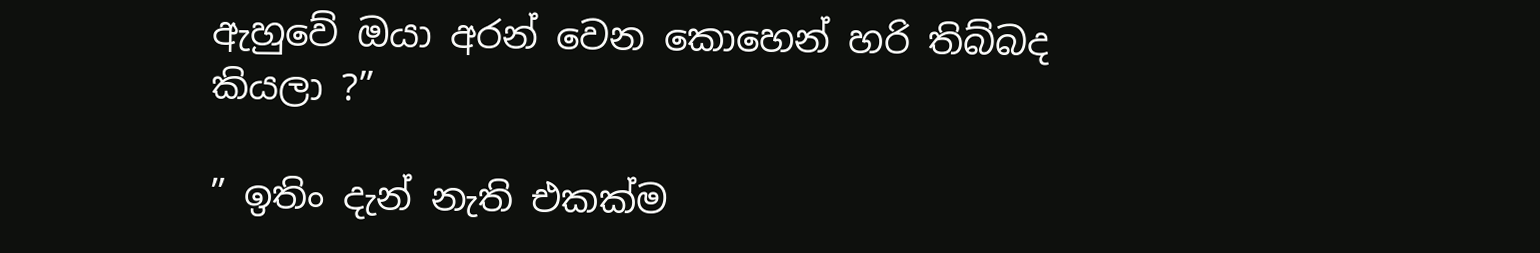ඇහුවේ ඔයා අරන් වෙන කොහෙන් හරි තිබ්බද කියලා ?”

” ඉතිං දැන් නැති එකක්ම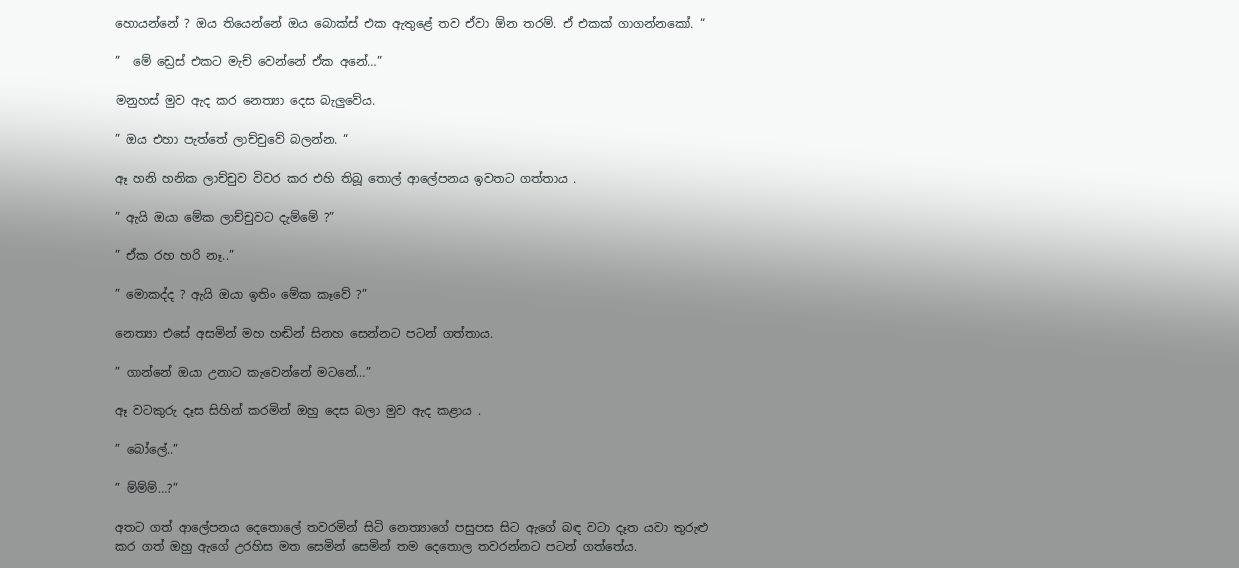හොයන්නේ ? ඔය තියෙන්නේ ඔය බොක්ස් එක ඇතුළේ තව ඒවා ඕන තරම්. ඒ එකක් ගාගන්නකෝ. “

”  මේ ඩ්‍රෙස් එකට මැච් වෙන්නේ ඒක අනේ…”

මනුහස් මුව ඇද කර නෙත්‍යා දෙස බැලුවේය.

” ඔය එහා පැත්තේ ලාච්චුවේ බලන්න. “

ඈ හනි හනික ලාච්චුව විවර කර එහි තිබූ තොල් ආලේපනය ඉවතට ගත්තාය .

” ඇයි ඔයා මේක ලාච්චුවට දැම්මේ ?”

” ඒක රහ හරි නෑ..”

” මොකද්ද ? ඇයි ඔයා ඉතිං මේක කෑවේ ?”

නෙත්‍යා එසේ අසමින් මහ හඬින් සිනහ සෙන්නට පටන් ගත්තාය.

” ගාන්නේ ඔයා උනාට කැවෙන්නේ මටනේ…”

ඈ වටකුරු දෑස සිහින් කරමින් ඔහු දෙස බලා මුව ඇද කළාය .

” බෝලේ..”

” ම්ම්ම්…?”

අතට ගත් ආලේපනය දෙතොලේ තවරමින් සිටි නෙත්‍යාගේ පසුපස සිට ඇගේ බඳ වටා දෑත යවා තුරුළු කර ගත් ඔහු ඇගේ උරහිස මත සෙමින් සෙමින් තම දෙතොල තවරන්නට පටන් ගත්තේය.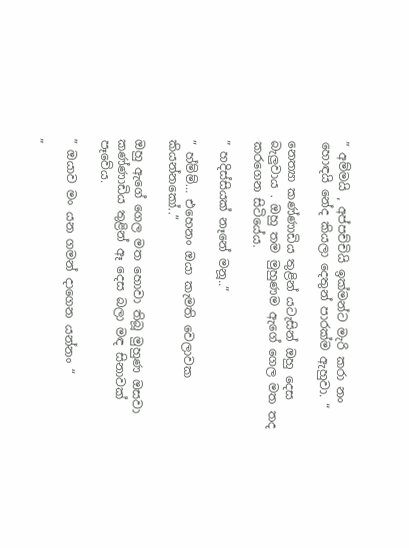” අම්මයි , අප්පච්චියි ඉක්මන්ට මැරි කරා නං හොඳයි නේද කියලා දෙතුන් පාරක්ම ඇහුවා. “

නෙත්‍යා කණ්ණාඩිය තුළින් යටැසින් ඔහු දෙස බැලුවාය . ඔහු තම මුහුණම ඇගේ ගෙල මත තද කරගෙන සිටියේය.

” හදිස්සියක් නෑනේ මනූ..”

” හ්ම්ම්… එහෙනං ඔයා කැමති වෙලාවක කියන්නකෝ..”

ඔහු ඇගේ ගෙල මත හොවා තිබූ මුහුණ ඔසවා කණ්ණාඩිය තුළින් ඈ දෙස බලා මඳ සිනාවක් පෑවේය.

” ඔයාව මං යන ගමන් දාගෙන යන්නං “

”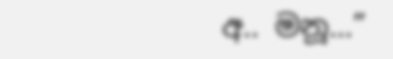අ.. මනූ…”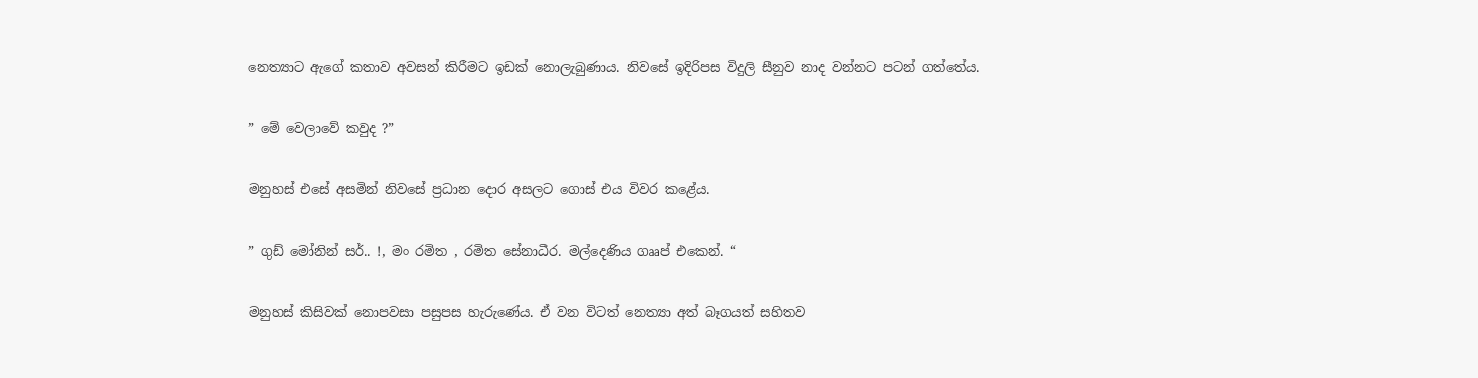නෙත්‍යාට ඇගේ කතාව අවසන් කිරීමට ඉඩක් නොලැබුණාය. නිවසේ ඉදිරිපස විදුලි සීනුව නාද වන්නට පටන් ගත්තේය.

” මේ වෙලාවේ කවුද ?”

මනුහස් එසේ අසමින් නිවසේ ප්‍රධාන දොර අසලට ගොස් එය විවර කළේය.

” ගුඩ් මෝනින් සර්.. !, මං රමිත , රමිත සේනාධීර. මල්දෙණිය ගෲප් එකෙන්. “

මනුහස් කිසිවක් නොපවසා පසුපස හැරුණේය. ඒ වන විටත් නෙත්‍යා අත් බෑගයත් සහිතව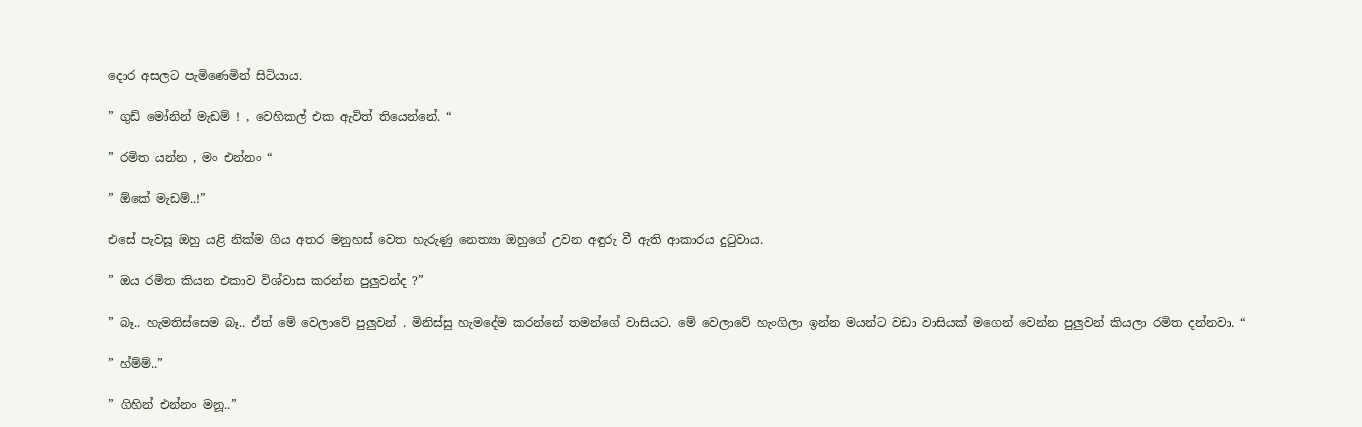දොර අසලට පැමිණෙමින් සිටියාය.

” ගුඩ් මෝනින් මැඩම් ! , වෙහිකල් එක ඇවිත් තියෙන්නේ. “

” රමිත යන්න , මං එන්නං “

” ඕකේ මැඩම්..!”

එසේ පැවසූ ඔහු යළි නික්ම ගිය අතර මනුහස් වෙත හැරුණු නෙත්‍යා ඔහුගේ උවන අඳුරු වී ඇති ආකාරය දුටුවාය.

” ඔය රමිත කියන එකාව විශ්වාස කරන්න පුලුවන්ද ?”

” බෑ.. හැමතිස්සෙම බෑ.. ඒත් මේ වෙලාවේ පුලුවන් . මිනිස්සු හැමදේම කරන්නේ තමන්ගේ වාසියට. මේ වෙලාවේ හැංගිලා ඉන්න මයන්ට වඩා වාසියක් මගෙන් වෙන්න පුලුවන් කියලා රමිත දන්නවා. “

” හ්ම්ම්..”

” ගිහින් එන්නං මනූ..”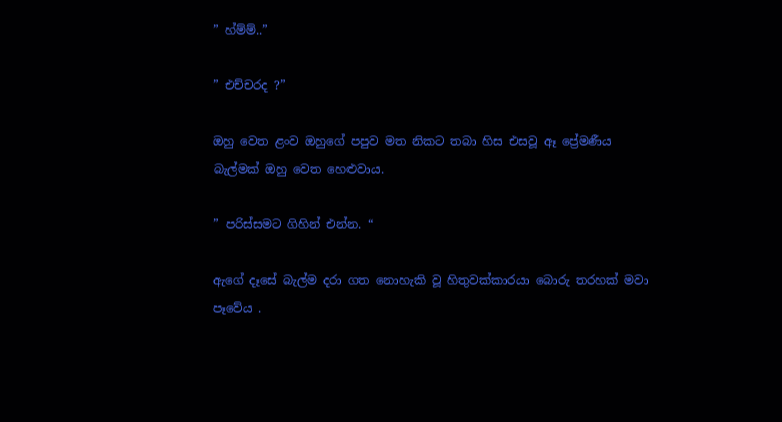” හ්ම්ම්..”

” එච්චරද ?”

ඔහු වෙත ළංව ඔහුගේ පපුව මත නිකට තබා හිස එසවූ ඈ ප්‍රේමණීය බැල්මක් ඔහු වෙත හෙළුවාය.

” පරිස්සමට ගිහින් එන්න. “

ඇගේ දෑසේ බැල්ම දරා ගත නොහැකි වූ හිතුවක්කාරයා බොරු තරහක් මවා පෑවේය .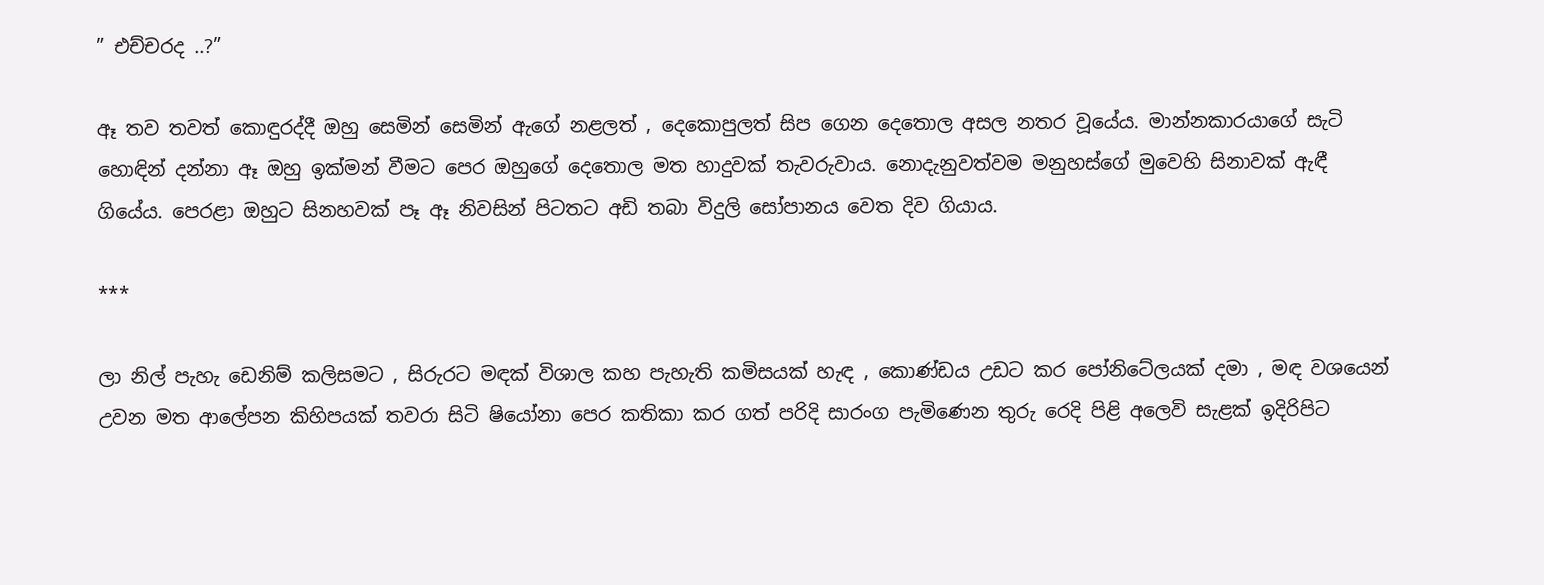” එච්චරද ..?”

ඈ තව තවත් කොඳුරද්දී ඔහු සෙමින් සෙමින් ඇගේ නළලත් , දෙකොපුලත් සිප ගෙන දෙතොල අසල නතර වූයේය. මාන්නකාරයාගේ සැටි හොඳින් දන්නා ඈ ඔහු ඉක්මන් වීමට පෙර ඔහුගේ දෙතොල මත හාදුවක් තැවරුවාය. නොදැනුවත්වම මනුහස්ගේ මුවෙහි සිනාවක් ඇඳී ගියේය. පෙරළා ඔහුට සිනහවක් පෑ ඈ නිවසින් පිටතට අඩි තබා විදුලි සෝපානය වෙත දිව ගියාය.

***

ලා නිල් පැහැ ඩෙනිම් කලිසමට , සිරුරට මඳක් විශාල කහ පැහැති කමිසයක් හැඳ , කොණ්ඩය උඩට කර පෝනිටේලයක් දමා , මඳ වශයෙන් උවන මත ආලේපන කිහිපයක් තවරා සිටි ෂියෝනා පෙර කතිකා කර ගත් පරිදි සාරංග පැමිණෙන තුරු රෙදි පිළි අලෙවි සැළක් ඉදිරිපිට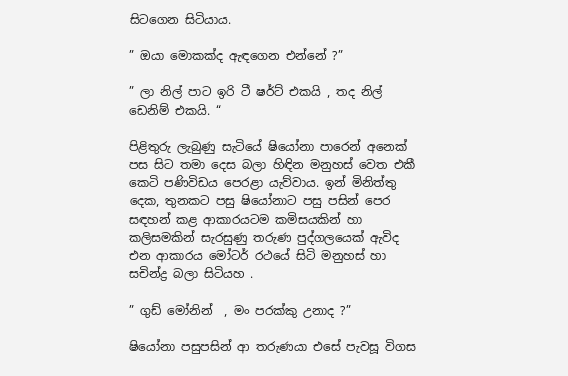සිටගෙන සිටියාය.

” ඔයා මොකක්ද ඇඳගෙන එන්නේ ?”

” ලා නිල් පාට ඉරි ටී ෂර්ට් එකයි , තද නිල් ඩෙනිම් එකයි. “

පිළිතුරු ලැබුණු සැටියේ ෂියෝනා පාරෙන් අනෙක් පස සිට තමා දෙස බලා හිඳින මනුහස් වෙත එකී කෙටි පණිවිඩය පෙරළා යැව්වාය. ඉන් මිනිත්තු දෙක, තුනකට පසු ෂියෝනාට පසු පසින් පෙර සඳහන් කළ ආකාරයටම කමිසයකින් හා කලිසමකින් සැරසුණු තරුණ පුද්ගලයෙක් ඇවිද එන ආකාරය මෝටර් රථයේ සිටි මනුහස් හා සචින්ද්‍ර බලා සිටියහ .

” ගුඩ් මෝනින්  , මං පරක්කු උනාද ?”

ෂියෝනා පසුපසින් ආ තරුණයා එසේ පැවසූ විගස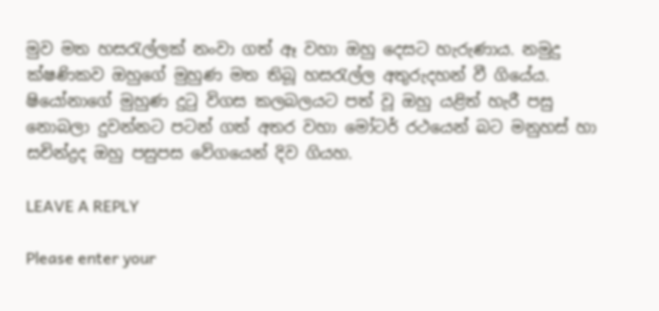මුව මත හසරැල්ලක් නංවා ගත් ඈ වහා ඔහු දෙසට හැරුණාය. නමුදු ක්ෂණිකව ඔහුගේ මුහුණ මත තිබූ හසරැල්ල අතුරුදහන් වී ගියේය. ෂියෝනාගේ මුහුණ දුටු විගස කලබලයට පත් වූ ඔහු යළිත් හැරී පසු නොබලා දුවන්නට පටන් ගත් අතර වහා මෝටර් රථයෙන් බට මනුහස් හා සචින්ද්‍රද ඔහු පසුපස වේගයෙන් දිව ගියහ.

LEAVE A REPLY

Please enter your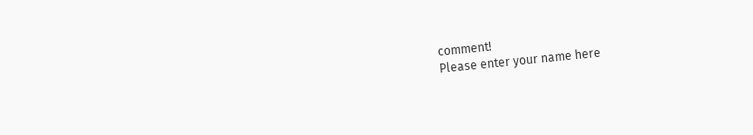comment!
Please enter your name here